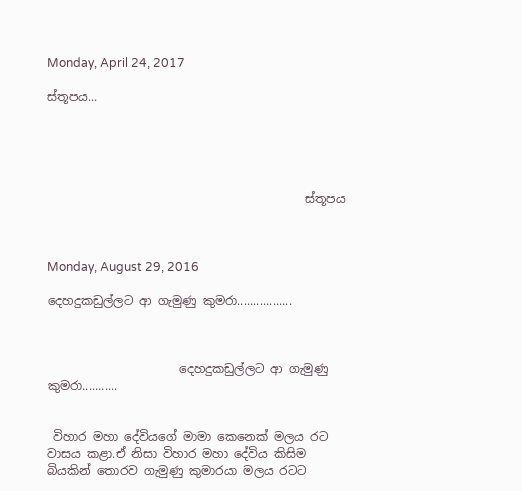Monday, April 24, 2017

ස්තූපය...





                                           ස්තූපය



Monday, August 29, 2016

දෙහදුකඩුල්ලට ආ ගැමුණු කුමරා.................



                      දෙහදුකඩුල්ලට ආ ගැමුණු කුමරා...........


 විහාර මහා දේවියගේ මාමා කෙනෙක් මලය රට වාසය කළා.ඒ නිසා විහාර මහා දේවිය කිසිම බියකින් තොරව ගැමුණු කුමාරයා මලය රටට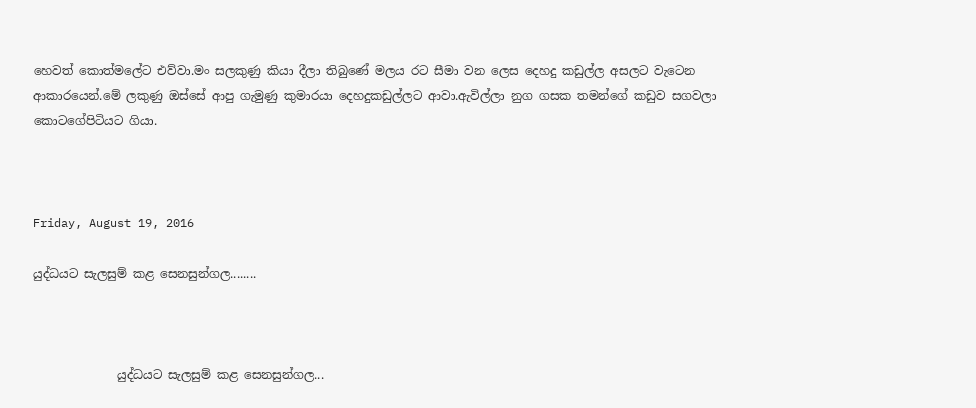හෙවත් කොත්මලේට එව්වා.මං සලකුණු කියා දීලා තිබුණේ මලය රට සීමා වන ලෙස දෙහදු කඩුල්ල අසලට වැටෙන ආකාරයෙන්.මේ ලකුණු ඔස්සේ ආපු ගැමුණු කුමාරයා දෙහදුකඩුල්ලට ආවා.ඇවිල්ලා නුග ගසක තමන්ගේ කඩුව සගවලා කොටගේපිටියට ගියා.



Friday, August 19, 2016

යුද්ධයට සැලසුම් කළ සෙනසුන්ගල........



              යුද්ධයට සැලසුම් කළ සෙනසුන්ගල...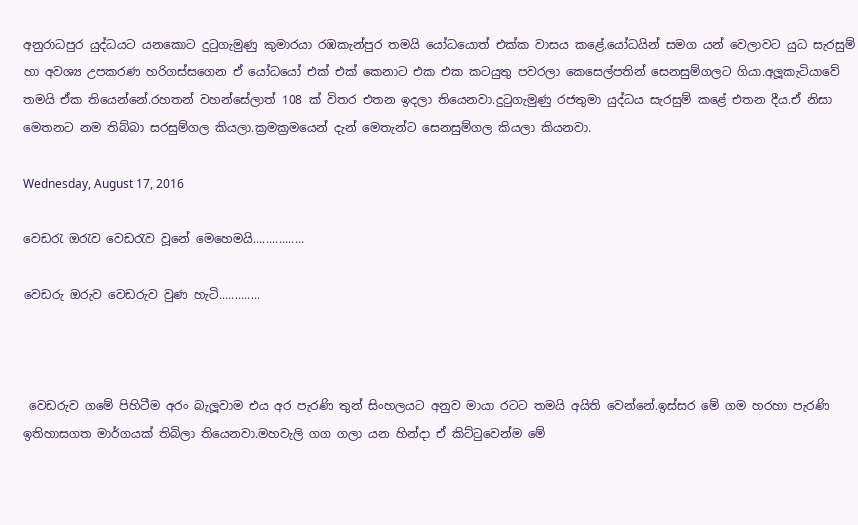අනුරාධපුර යුද්ධයට යනකොට දුටුගැමුණු කුමාරයා රඹකැන්පුර තමයි යෝධයොත් එක්ක වාසය කළේ.යෝධයින් සමග යන් වෙලාවට යුධ සැරසුම් හා අවශ්‍ය උපකරණ හරිගස්සගෙන ඒ යෝධයෝ එක් එක් කෙනාට එක එක කටයුතු පවරලා කෙසෙල්පතින් සෙනසුම්ගලට ගියා.අලූකැටියාවේ තමයි ඒක තියෙන්නේ.රහතන් වහන්සේලාත් 108 ක් විතර එතන ඉදලා තියෙනවා.දුටුගැමුණු රජතුමා යුද්ධය සැරසුම් කළේ එතන දීය.ඒ නිසා මෙතනට නම තිබ්බා සරසුම්ගල කියලා.ක්‍රමක්‍රමයෙන් දැන් මෙතැන්ට සෙනසුම්ගල කියලා කියනවා.

Wednesday, August 17, 2016

වෙඩරැ ඔරැව වෙඩරැව වූනේ මෙහෙමයි................

වෙඩරු ඔරුව වෙඩරුව වුණ හැටි.............



 වෙඩරුව ගමේ පිහිටීම අරං බැලූවාම එය අර පැරණි තුන් සිංහලයට අනුව මායා රටට තමයි අයිති වෙන්නේ.ඉස්සර මේ ගම හරහා පැරණි ඉතිහාසගත මාර්ගයක් තිබිලා තියෙනවා.මහවැලි ගග ගලා යන හින්දා ඒ කිට්ටුවෙන්ම මේ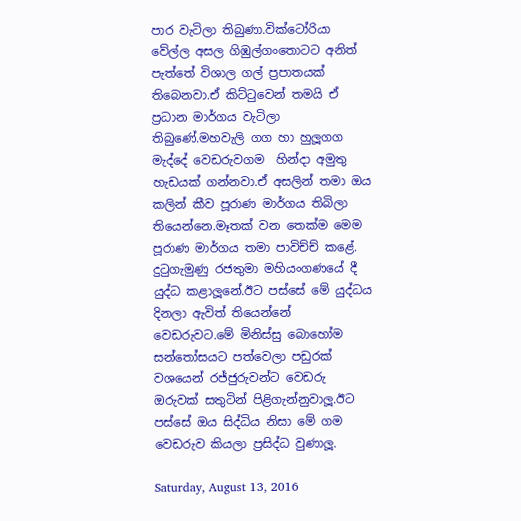පාර වැටිලා තිබුණා.වික්ටෝරියා වේල්ල අසල ගිඹුල්ගංතොටට අනිත් පැත්තේ විශාල ගල් ප්‍රපාතයක් තිබෙනවා.ඒ කිට්ටුවෙන් තමයි ඒ ප්‍රධාන මාර්ගය වැටිලා තිබුණේ.මහවැලි ගග හා හුලූගග මැද්දේ වෙඩරුවගම  හින්දා අමුතු හැඩයක් ගන්නවා.ඒ අසලින් තමා ඔය කලින් කීව පූරාණ මාර්ගය තිබිලා තියෙන්නෙ.මෑතක් වන තෙක්ම මෙම පූරාණ මාර්ගය තමා පාවිච්ච් කළේ.
දුටුගැමුණු රජතුමා මහියංගණයේ දී යුද්ධ කළාලූනේ.ඊට පස්සේ මේ යුද්ධය දිනලා ඇවිත් තියෙන්නේ වෙඩරුවට.මේ මිනිස්සු බොහෝම සන්තෝසයට පත්වෙලා පඩුරක් වශයෙන් රජ්ජුරුවන්ට වෙඩරු ඔරුවක් සතුටින් පිළිගැන්නුවාලූ.ඊට පස්සේ ඔය සිද්ධිය නිසා මේ ගම වෙඩරුව කියලා ප්‍රසිද්ධ වුණාලූ.

Saturday, August 13, 2016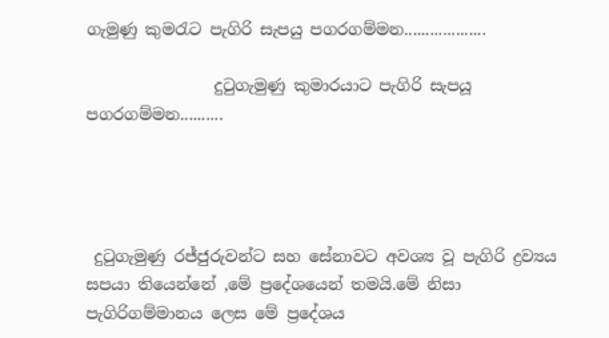ගැමුණු කුමරැට පැගිරි සැපයු පගරගම්මන...................

                දුටුගැමුණු කුමාරයාට පැගිරි සැපයූ පගරගම්මන..........




 දුටුගැමුණු රජ්ජුරුවන්ට සහ සේනාවට අවශ්‍ය වූ පැගිරි ද්‍රව්‍යය සපයා තියෙන්නේ ,මේ ප්‍රදේශයෙන් තමයි.මේ නිසා පැගිරිගම්මානය ලෙස මේ ප්‍රදේශය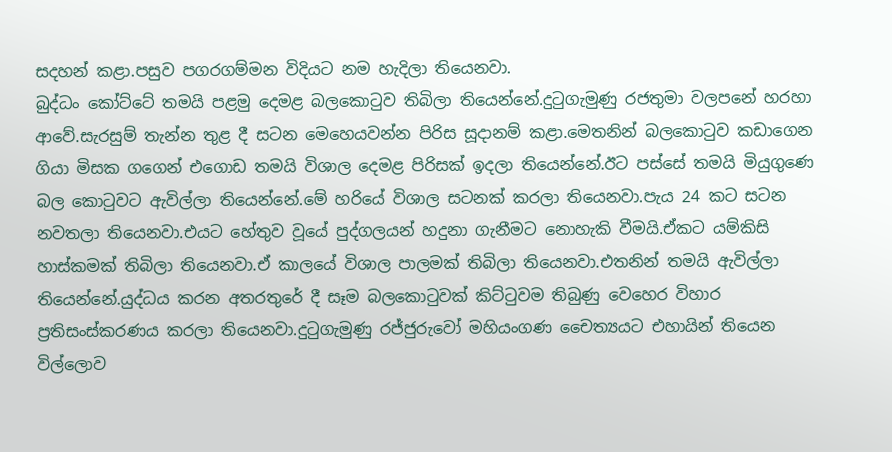සදහන් කළා.පසුව පගරගම්මන විදියට නම හැදිලා තියෙනවා.
බුද්ධං කෝට්ටේ තමයි පළමු දෙමළ බලකොටුව තිබිලා තියෙන්නේ.දුටුගැමුණු රජතුමා වලපනේ හරහා ආවේ.සැරසුම් තැන්න තුළ දී සටන මෙහෙයවන්න පිරිස සූදානම් කළා.මෙතනින් බලකොටුව කඩාගෙන ගියා මිසක ගගෙන් එගොඩ තමයි විශාල දෙමළ පිරිසක් ඉදලා තියෙන්නේ.ඊට පස්සේ තමයි මියුගුණෙ බල කොටුවට ඇවිල්ලා තියෙන්නේ.මේ හරියේ විශාල සටනක් කරලා තියෙනවා.පැය 24 කට සටන නවතලා තියෙනවා.එයට හේතුව වූයේ පුද්ගලයන් හදුනා ගැනීමට නොහැකි වීමයි.ඒකට යම්කිසි හාස්කමක් තිබිලා තියෙනවා.ඒ කාලයේ විශාල පාලමක් තිබිලා තියෙනවා.එතනින් තමයි ඇවිල්ලා තියෙන්නේ.යුද්ධය කරන අතරතුරේ දී සෑම බලකොටුවක් කිට්ටුවම තිබුණු වෙහෙර විහාර ප්‍රතිසංස්කරණය කරලා තියෙනවා.දුටුගැමුණු රජ්ජුරුවෝ මහියංගණ චෛත්‍යයට එහායින් තියෙන විල්ලොව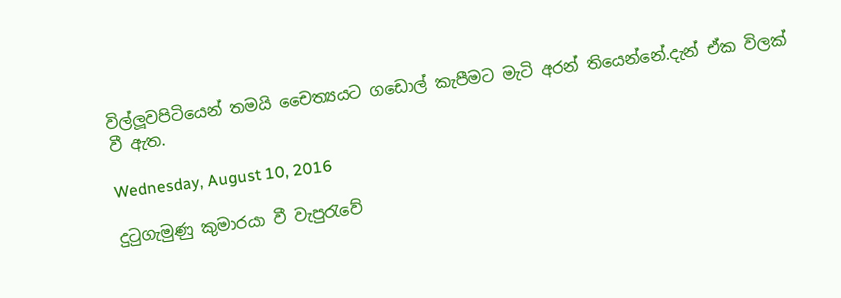විල්ලූවපිටියෙන් තමයි චෛත්‍යයට ගඩොල් කැපීමට මැටි අරන් තියෙන්නේ.දැන් ඒක විලක් වී ඇත.

Wednesday, August 10, 2016

දුටුගැමුණු කුමාරයා වී වැපුරැවේ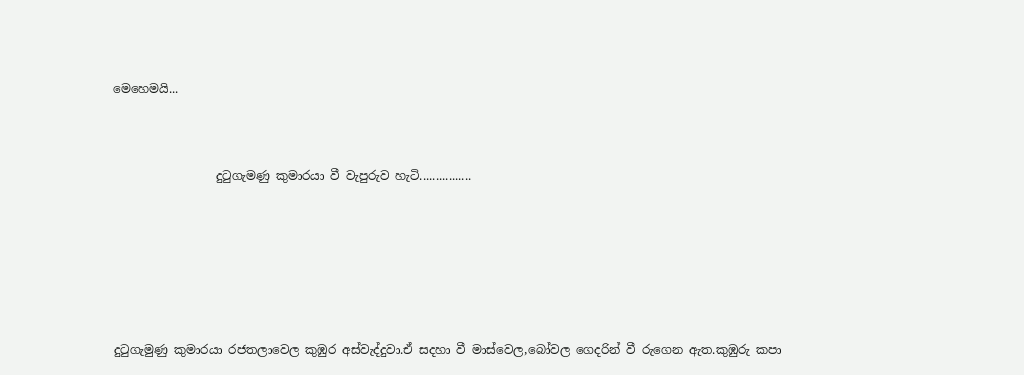මෙහෙමයි...



                 දුටුගැමණු කුමාරයා වී වැපුරුව හැටි................







දුටුගැමුණු කුමාරයා රජතලාවෙල කුඹුර අස්වැද්දුවා.ඒ සදහා වී මාස්වෙල,බෝවල ගෙදරින් වී රුගෙන ඇත.කුඹුරු කපා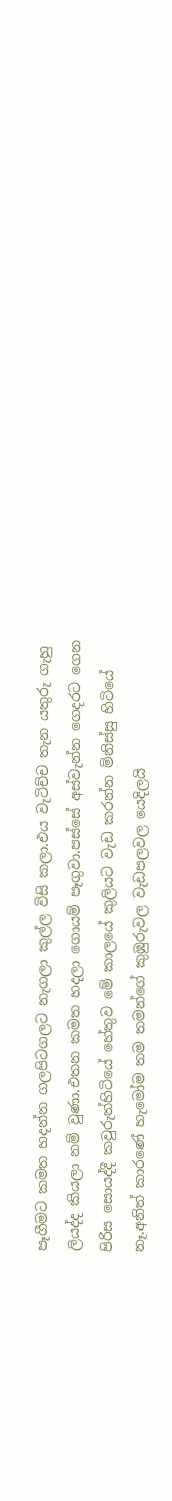පෑගීමට කමත හදන්න ගලපිටගලට නැගලා කුල්ල විසි කලා.එය වැටිච්ච තැන යතුරු ගැහු ලියද්ද කියලා නම් වුණා.එතන කමත හදලා ගොයම් පෑගුවා.පස්සේ අස්වැන්න ගෙදරට ගෙන පිරිස සොයද්දී කවුරුත්හිටියේ හේතුව මේ කාලයේ කුලියට වැඩ කරන්න මිනිස්සු හිටියේ නෑ.අනිත් කාරණේ හැමෝම තම තමන්ගේ කුඹුරුවල වැඩපලවල යෙදිලයි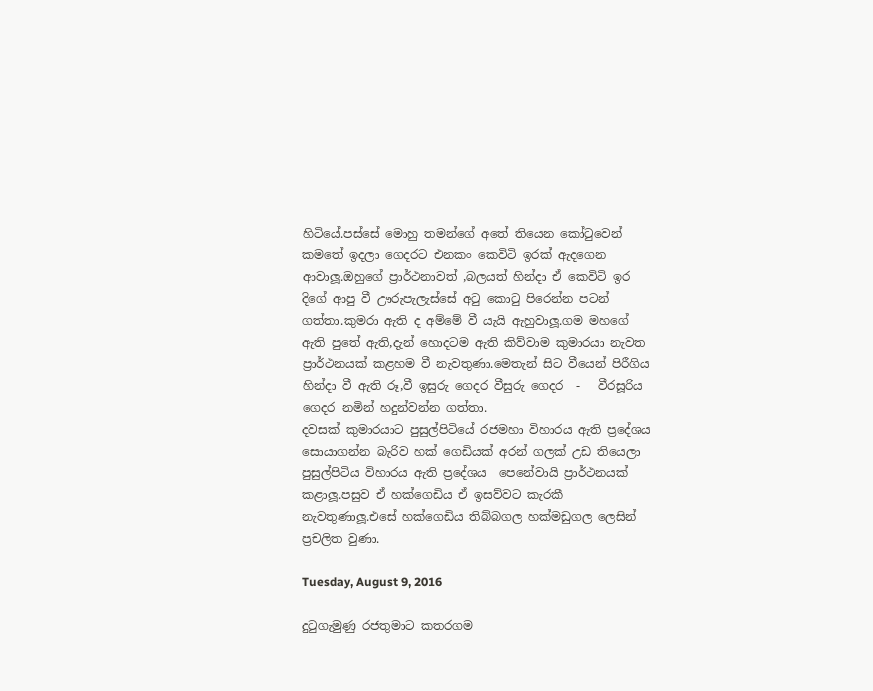හිටියේ.පස්සේ මොහු තමන්ගේ අතේ තියෙන කෝටුවෙන් කමතේ ඉදලා ගෙදරට එනකං කෙවිටි ඉරක් ඇදගෙන ආවාලූ.ඔහුගේ ප්‍රාර්ථනාවත් ,බලයත් හින්දා ඒ කෙවිටි ඉර දිගේ ආපු වී ඌරුපැලැස්සේ අටු කොටු පිරෙන්න පටන් ගත්තා.කුමරා ඇති ද අම්මේ වී යැයි ඇහුවාලූ.ගම මහගේ ඇති පුතේ ඇති,දැන් හොදටම ඇති කිව්වාම කුමාරයා නැවත ප්‍රාර්ථනයක් කළහම වී නැවතුණා.මෙතැන් සිට වීයෙන් පිරීගිය හින්දා වී ඇති රූ,වී ඉසුරු ගෙදර වීසුරු ගෙදර  -   වීරසූරිය ගෙදර නමින් හදුන්වන්න ගත්තා.
දවසක් කුමාරයාට පුසුල්පිටියේ රජමහා විහාරය ඇති ප්‍රදේශය සොයාගන්න බැරිව හක් ගෙඩියක් අරන් ගලක් උඩ තියෙලා පුසුල්පිටිය විහාරය ඇති ප්‍රදේශය  පෙනේවායි ප්‍රාර්ථනයක් කළාලූ.පසුව ඒ හක්ගෙඩිය ඒ ඉසව්වට කැරකී නැවතුණාලූ.එසේ හක්ගෙඩිය තිබ්බගල හක්මඩුගල ලෙසින් ප්‍රචලිත වුණා.

Tuesday, August 9, 2016

දුටුගැමුණු රජතුමාට කතරගම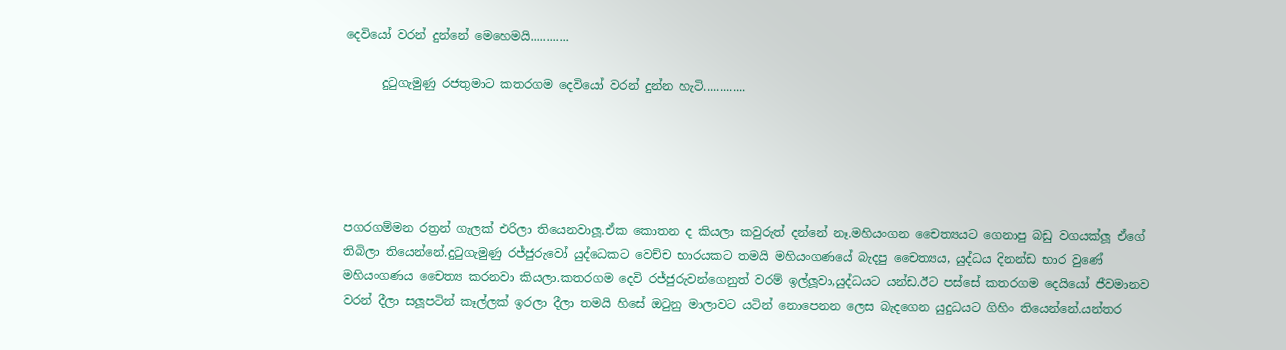දෙවියෝ වරන් දුන්නේ මෙහෙමයි............

      දුටුගැමුණු රජතුමාට කතරගම දෙවියෝ වරන් දුන්න හැටි.............





පගරගම්මන රත්‍රන් ගැලක් එරිලා තියෙනවාලූ.ඒක කොතන ද කියලා කවුරුත් දන්නේ නෑ.මහියංගන චෛත්‍යයට ගෙනාපු බඩු වගයක්ලූ ඒගේ තිබිලා තියෙන්නේ.දුටුගැමුණු රජ්ජුරුවෝ යුද්ධෙකට වෙච්ච භාරයකට තමයි මහියංගණයේ බැදපු චෛත්‍යය, යුද්ධය දිනන්ඩ භාර වුණේ මහියංගණය චෛත්‍ය කරනවා කියලා.කතරගම දෙවි රජ්ජුරුවන්ගෙනුත් වරම් ඉල්ලූවා,යුද්ධයට යන්ඩ.ඊට පස්සේ කතරගම දෙයියෝ ජීවමානව වරන් දීලා සලූපටින් කෑල්ලක් ඉරලා දීලා තමයි හිසේ ඔටුනු මාලාවට යටින් නොපෙනන ලෙස බැදගෙන යුදුධයට ගිහිං තියෙන්නේ.යන්තර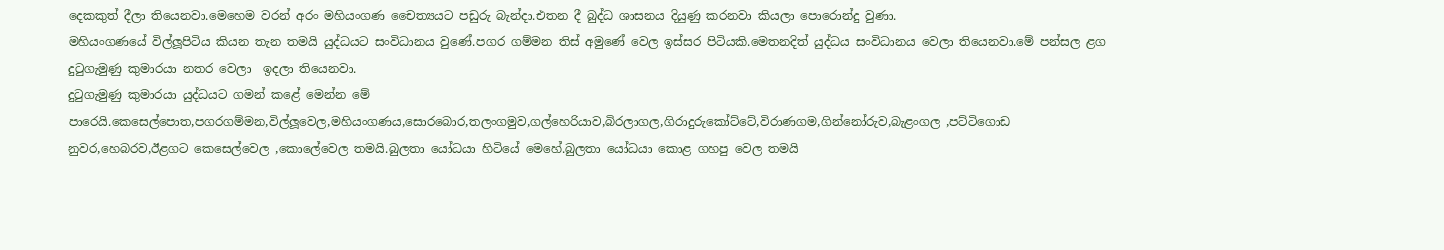දෙකකුත් දීලා තියෙනවා.මෙහෙම වරන් අරං මහියංගණ චෛත්‍යයට පඩුරු බැන්දා.එතන දී බුද්ධ ශාසනය දියුණු කරනවා කියලා පොරොන්දු වුණා.
මහියංගණයේ විල්ලූපිටිය කියන තැන තමයි යුද්ධයට සංවිධානය වුණේ.පගර ගම්මන තිස් අමුණේ වෙල ඉස්සර පිටියකි.මෙතනදිත් යුද්ධය සංවිධානය වෙලා තියෙනවා.මේ පන්සල ළග දුටුගැමුණු කුමාරයා නතර වෙලා  ඉදලා තියෙනවා.
දුටුගැමුණු කුමාරයා යුද්ධයට ගමන් කළේ මෙන්න මේ පාරෙයි.කෙසෙල්පොත,පගරගම්මන,විල්ලූවෙල,මහියංගණය,සොරබොර,තලංගමුව,ගල්හෙරියාව,බිරලාගල,ගිරාදුරුකෝට්ටේ,විරාණගම,ගින්නෝරුව,බැළංගල ,පට්ටිගොඩ නුවර,හෙබරව,ඊළගට කෙසෙල්වෙල ,කොලේවෙල තමයි.බුලතා යෝධයා හිටියේ මෙහේ.බුලතා යෝධයා කොළ ගහපු වෙල තමයි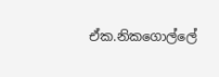ඒක.නිකගොල්ලේ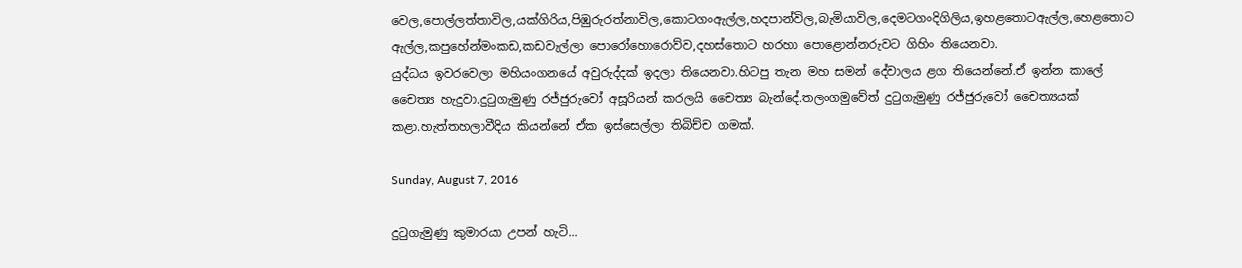වෙල,පොල්ලත්තාවිල,යක්ගිරිය,පිඹුරුරත්නාවිල,කොටගංඇල්ල,හදපාන්විල,බැමියාවිල,දෙමටගංදිගිලිය,ඉහළතොටඇල්ල,හෙළතොට ඇල්ල,කපුහේන්මංකඩ,කඩවැල්ලා පොරෝහොරොව්ව,දහස්තොට හරහා පොළොන්නරුවට ගිහිං තියෙනවා.
යුද්ධය ඉවරවෙලා මහියංගනයේ අවුරුද්දක් ඉදලා තියෙනවා.හිටපු තැන මහ සමන් දේවාලය ළග තියෙන්නේ.ඒ ඉන්න කාලේ චෛත්‍ය හැදුවා.දුටුගැමුණු රජ්ජුරුවෝ අසූරියන් කරලයි චෛත්‍ය බැන්දේ.තලංගමුවේත් දුටුගැමුණු රජ්ජුරුවෝ චෛත්‍යයක් කළා.හැත්තහලාවීදිය කියන්නේ ඒක ඉස්සෙල්ලා තිබිච්ච ගමක්.

Sunday, August 7, 2016

දුටුගැමුණු කුමාරයා උපන් හැටි...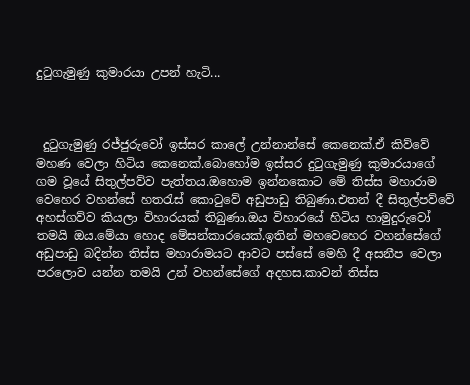දුටුගැමුණු කුමාරයා උපන් හැටි...



 දුටුගැමුණු රජ්ජුරුවෝ ඉස්සර කාලේ උන්නාන්සේ කෙනෙක්.ඒ කිව්වේ මහණ වෙලා හිටිය කෙනෙක්.බොහෝම ඉස්සර දුටුගැමුණු කුමාරයාගේ ගම වූයේ සිතුල්පව්ව පැත්තය.ඔහොම ඉන්නකොට මේ තිස්ස මහාරාම වෙහෙර වහන්සේ හතරැස් කොටුවේ අඩුපාඩු තිබුණා.එතන් දී සිතුල්පව්වේ අහස්ගව්ව කියලා විහාරයක් තිබුණා.ඔය විහාරයේ හිටිය හාමුදුරුවෝ තමයි ඔය.මේයා හොද මේසන්කාරයෙක්.ඉතින් මහවෙහෙර වහන්සේගේ අඩුපාඩු බදින්න තිස්ස මහාරාමයට ආවට පස්සේ මෙහි දී අසනීප වෙලා පරලොව යන්න තමයි උන් වහන්සේගේ අදහස.කාවන් තිස්ස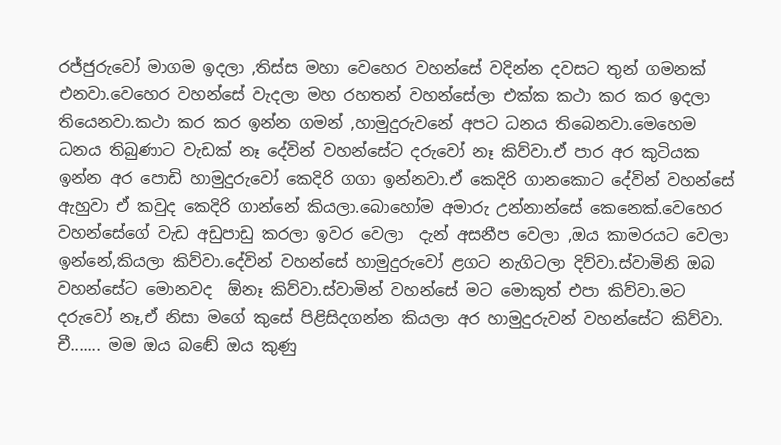රජ්ජුරුවෝ මාගම ඉදලා ,තිස්ස මහා වෙහෙර වහන්සේ වදින්න දවසට තුන් ගමනක් එනවා.වෙහෙර වහන්සේ වැදලා මහ රහතන් වහන්සේලා එක්ක කථා කර කර ඉදලා තියෙනවා.කථා කර කර ඉන්න ගමන් ,හාමුදුරුවනේ අපට ධනය තිබෙනවා.මෙහෙම ධනය තිබුණාට වැඩක් නෑ දේවින් වහන්සේට දරුවෝ නෑ කිව්වා.ඒ පාර අර කුටියක ඉන්න අර පොඩි හාමුදුරුවෝ කෙදිරි ගගා ඉන්නවා.ඒ කෙදිරි ගානකොට දේවින් වහන්සේ ඇහුවා ඒ කවුද කෙදිරි ගාන්නේ කියලා.බොහෝම අමාරු උන්නාන්සේ කෙනෙක්.වෙහෙර වහන්සේගේ වැඩ අඩුපාඩු කරලා ඉවර වෙලා  දැන් අසනීප වෙලා ,ඔය කාමරයට වෙලා ඉන්නේ,කියලා කිව්වා.දේවින් වහන්සේ හාමුදුරුවෝ ළගට නැගිටලා දිව්වා.ස්වාමිනි ඔබ වහන්සේට මොනවද  ඕනෑ කිව්වා.ස්වාමින් වහන්සේ මට මොකුත් එපා කිව්වා.මට දරුවෝ නෑ,ඒ නිසා මගේ කුසේ පිළිසිදගන්න කියලා අර හාමුදුරුවන් වහන්සේට කිව්වා. චී....... මම ඔය බඬේ ඔය කුණු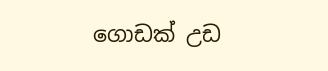ගොඩක් උඩ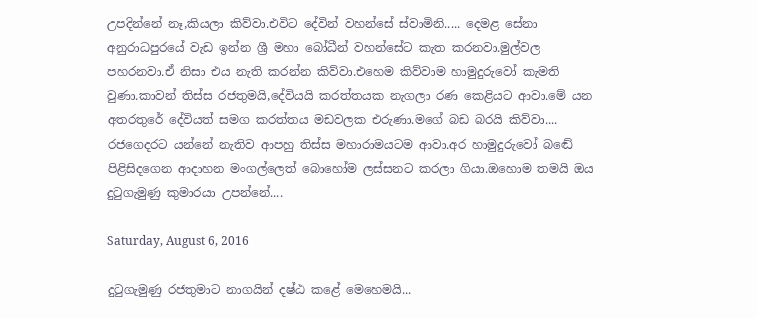උපදින්නේ නෑ,කියලා කිව්වා.එවිට දේවින් වහන්සේ ස්වාමිනි..... දෙමළ සේනා අනුරාධපුරයේ වැඩ ඉන්න ශ්‍රී මහා බෝධීන් වහන්සේට කැත කරනවා.මුල්වල පහරනවා.ඒ නිසා එය නැති කරන්න කිව්වා.එහෙම කිව්වාම හාමුදුරුවෝ කැමති වුණා.කාවන් තිස්ස රජතුමයි,දේවියයි කරත්තයක නැගලා රණ කෙළියට ආවා.මේ යන අතරතුරේ දේවියත් සමග කරත්තය මඩවලක එරුණා.මගේ බඩ බරයි කිව්වා.... රජගෙදරට යන්නේ නැතිව ආපහු තිස්ස මහාරාමයටම ආවා.අර හාමුදුරුවෝ බඬේ පිළිසිදගෙන ආදාහන මංගල්ලෙත් බොහෝම ලස්සනට කරලා ගියා.ඔහොම තමයි ඔය දුටුගැමුණු කුමාරයා උපන්නේ....

Saturday, August 6, 2016

දුටුගැමුණු රජතුමාට නාගයින් දෂ්ඨ කළේ මෙහෙමයි...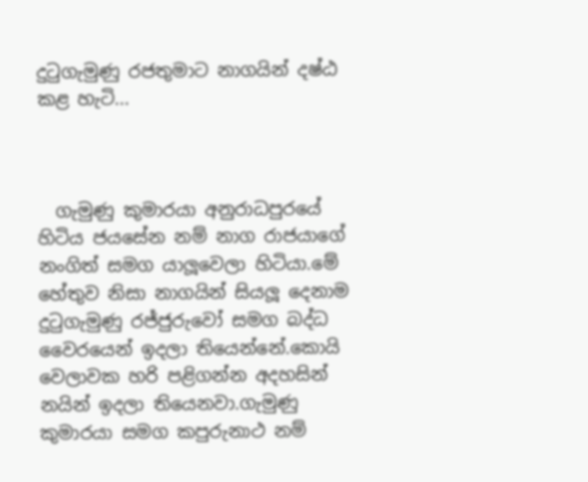දුටුගැමුණු රජතුමාට නාගයින් දෂ්ඨ කළ හැටි...



  ගැමුණු කුමාරයා අනුරාධපුරයේ හිටිය ජයසේන නම් නාග රාජයාගේ නංගිත් සමග යාලූවෙලා හිටියා.මේ හේතුව නිසා නාගයින් සියලූ දෙනාම දුටුගැමුණු රජ්ජුරුවෝ සමග බද්ධ වෛරයෙන් ඉදලා තියෙන්නේ.කොයි වෙලාවක හරි පළිගන්න අදහසින් නයින් ඉදලා තියෙනවා.ගැමුණු කුමාරයා සමග කපුරුනාථ නම්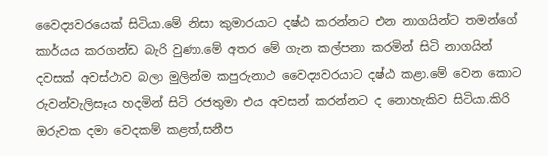වෛද්‍යවරයෙක් සිටියා.මේ නිසා කුමාරයාට දෂ්ඨ කරන්නට එන නාගයින්ට තමන්ගේ කාර්යය කරගන්ඩ බැරි වුණා.මේ අතර මේ ගැන කල්පනා කරමින් සිටි නාගයින් දවසක් අවස්ථාව බලා මුලින්ම කපුරුනාථ වෛද්‍යවරයාට දෂ්ඨ කළා.මේ වෙන කොට රුවන්වැලිසෑය හදමින් සිටි රජතුමා එය අවසන් කරන්නට ද නොහැකිව සිටියා.කිරි ඔරුවක දමා වෙදකම් කළත්,සනීප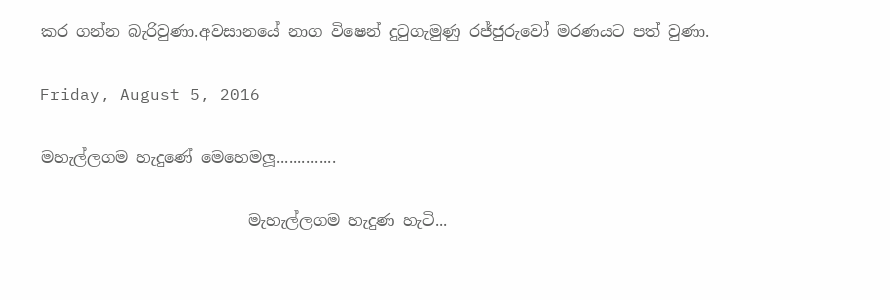කර ගන්න බැරිවුණා.අවසානයේ නාග විෂෙන් දුටුගැමුණු රජ්ජුරුවෝ මරණයට පත් වුණා.

Friday, August 5, 2016

මහැල්ලගම හැදුණේ මෙහෙමලූ..............

                          මැහැල්ලගම හැදුණ හැටි...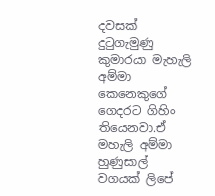දවසක් දුටුගැමුණු කුමාරයා මැහැලි අම්මා කෙනෙකුගේ ගෙදරට ගිහිං තියෙනවා.ඒ මහැලි අම්මා හුණුසාල් වගයක් ලිපේ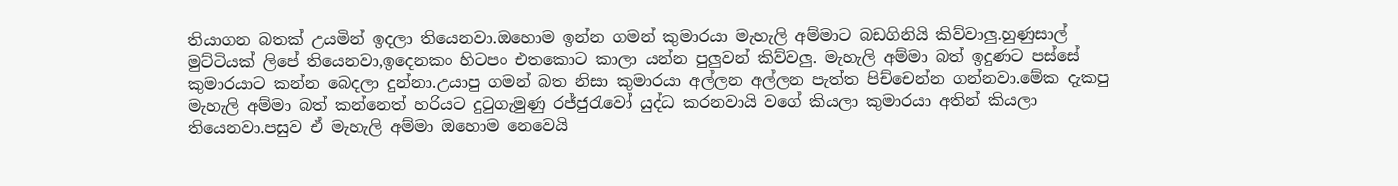තියාගන බතක් උයමින් ඉදලා තියෙනවා.ඔහොම ඉන්න ගමන් කුමාරයා මැහැලි අම්මාට බඩගිනියි කිව්වාලු.හුණුසාල් මුට්ටියක් ලිපේ තියෙනවා,ඉදෙනකං හිටපං එතකොට කාලා යන්න පුලුවන් කිව්වලු. මැහැලි අම්මා බත් ඉදුණට පස්සේ කුමාරයාට කන්න බෙදලා දුන්නා.උයාපු ගමන් බත නිසා කුමාරයා අල්ලන අල්ලන පැත්ත පිච්චෙන්න ගන්නවා.මේක දැකපු මැහැලි අම්මා බත් කන්නෙත් හරියට දුටුගැමුණු රජ්ජුරැවෝ යුද්ධ කරනවායි වගේ කියලා කුමාරයා අතින් කියලා තියෙනවා.පසුව ඒ මැහැලි අම්මා ඔහොම නෙවෙයි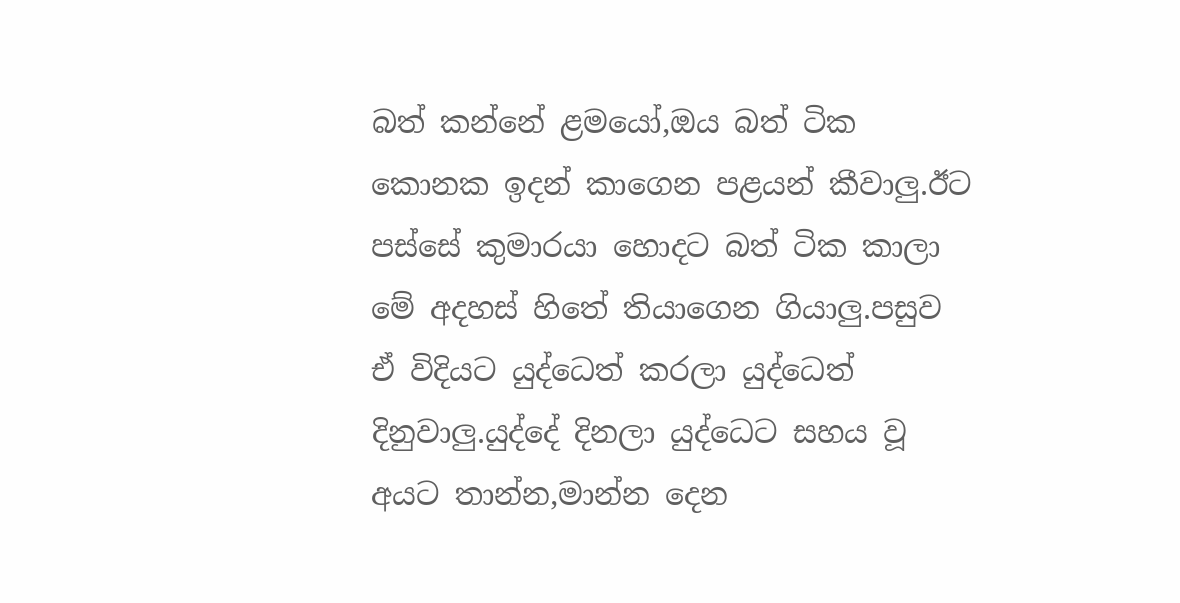බත් කන්නේ ළමයෝ,ඔය බත් ටික කොනක ඉදන් කාගෙන පළයන් කීවාලු.ඊට පස්සේ කුමාරයා හොදට බත් ටික කාලා මේ අදහස් හිතේ තියාගෙන ගියාලු.පසුව ඒ විදියට යුද්ධෙත් කරලා යුද්ධෙත් දිනුවාලු.යුද්දේ දිනලා යුද්ධෙට සහය වූ අයට තාන්න,මාන්න දෙන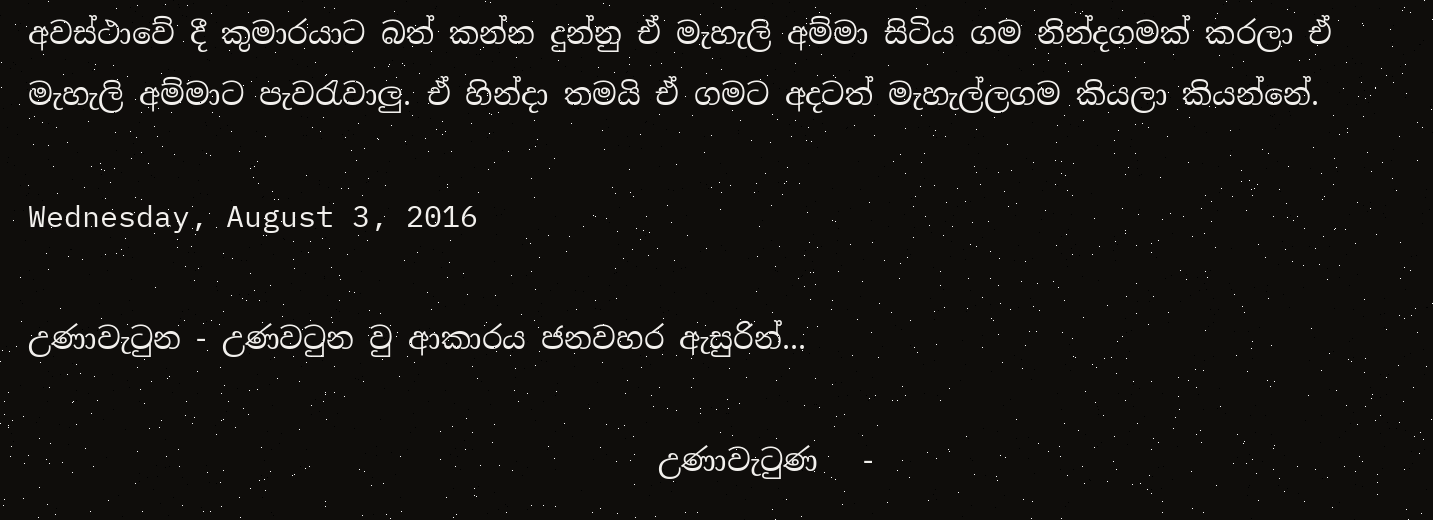අවස්ථාවේ දී කුමාරයාට බත් කන්න දුන්නු ඒ මැහැලි අම්මා සිටිය ගම නින්දගමක් කරලා ඒ මැහැලි අම්මාට පැවරැවාලු. ඒ හින්දා තමයි ඒ ගමට අදටත් මැහැල්ලගම කියලා කියන්නේ.

Wednesday, August 3, 2016

උණාවැටුන - උණවටුන වු ආකාරය ජනවහර ඇසුරින්...

                                          උණාවැටුණ   -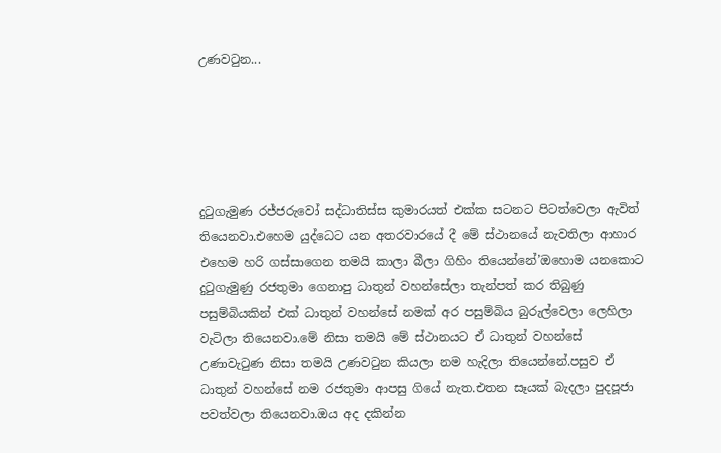උණවටුන...





දුටුගැමුණ රජ්ජරුවෝ සද්ධාතිස්ස කුමාරයත් එක්ක සටනට පිටත්වෙලා ඇවිත් තියෙනවා.එහෙම යුද්ධෙට යන අතරවාරයේ දී මේ ස්ථානයේ නැවතිලා ආහාර එහෙම හරි ගස්සාගෙන තමයි කාලා බීලා ගිහිං තියෙන්නේ’ඔහොම යනකොට දුටුගැමුණු රජතුමා ගෙනාපු ධාතුන් වහන්සේලා තැන්පත් කර තිබුණු පසුම්බියකින් එක් ධාතුන් වහන්සේ නමක් අර පසුම්බිය බුරුල්වෙලා ලෙහිලා වැටිලා තියෙනවා.මේ නිසා තමයි මේ ස්ථානයට ඒ ධාතුන් වහන්සේ උණාවැටුණ නිසා තමයි උණවටුන කියලා නම හැදිලා තියෙන්නේ.පසුව ඒ ධාතුන් වහන්සේ නම රජතුමා ආපසු ගියේ නැත.එතන සෑයක් බැදලා පුදපූජා පවත්වලා තියෙනවා.ඔය අද දකින්න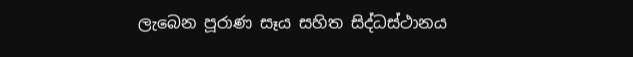ලැබෙන පූරාණ සෑය සහිත සිද්ධස්ථානය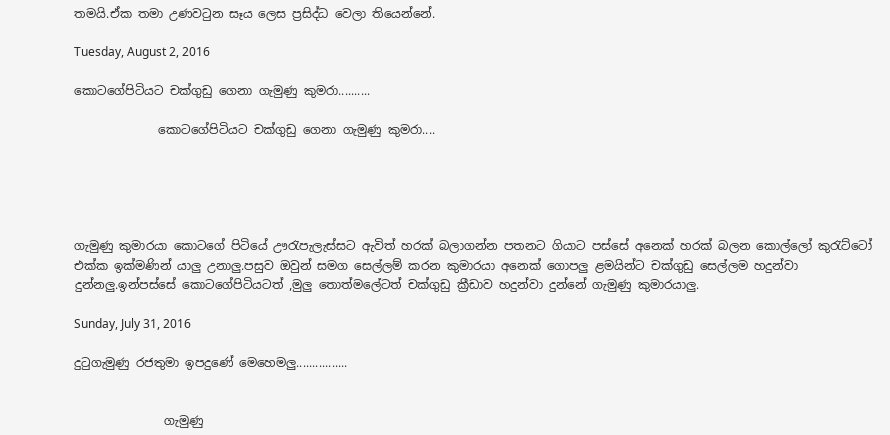තමයි.ඒක තමා උණවටුන සෑය ලෙස ප්‍රසිද්ධ වෙලා තියෙන්නේ.

Tuesday, August 2, 2016

කොටගේපිටියට චක්ගුඩු ගෙනා ගැමුණු කුමරා..........

              කොටගේපිටියට චක්ගුඩු ගෙනා ගැමුණු කුමරා....





ගැමුණු කුමාරයා කොටගේ පිටියේ ඌරැපැලැස්සට ඇවිත් හරක් බලාගන්න පතනට ගියාට පස්සේ අනෙක් හරක් බලන කොල්ලෝ කුරැට්ටෝ එක්ක ඉක්මණින් යාලු උනාලු.පසුව ඔවුන් සමග සෙල්ලම් කරන කුමාරයා අනෙක් ගොපලු ළමයින්ට චක්ගුඩු සෙල්ලම හදුන්වා දුන්නලු.ඉන්පස්සේ කොටගේපිටියටත් ,මුලු තොත්මලේටත් චක්ගුඩු ක්‍රීඩාව හදුන්වා දුන්නේ ගැමුණු කුමාරයාලු.

Sunday, July 31, 2016

දුටුගැමුණු රජතුමා ඉපදුණේ මෙහෙමලු................


               ගැමුණු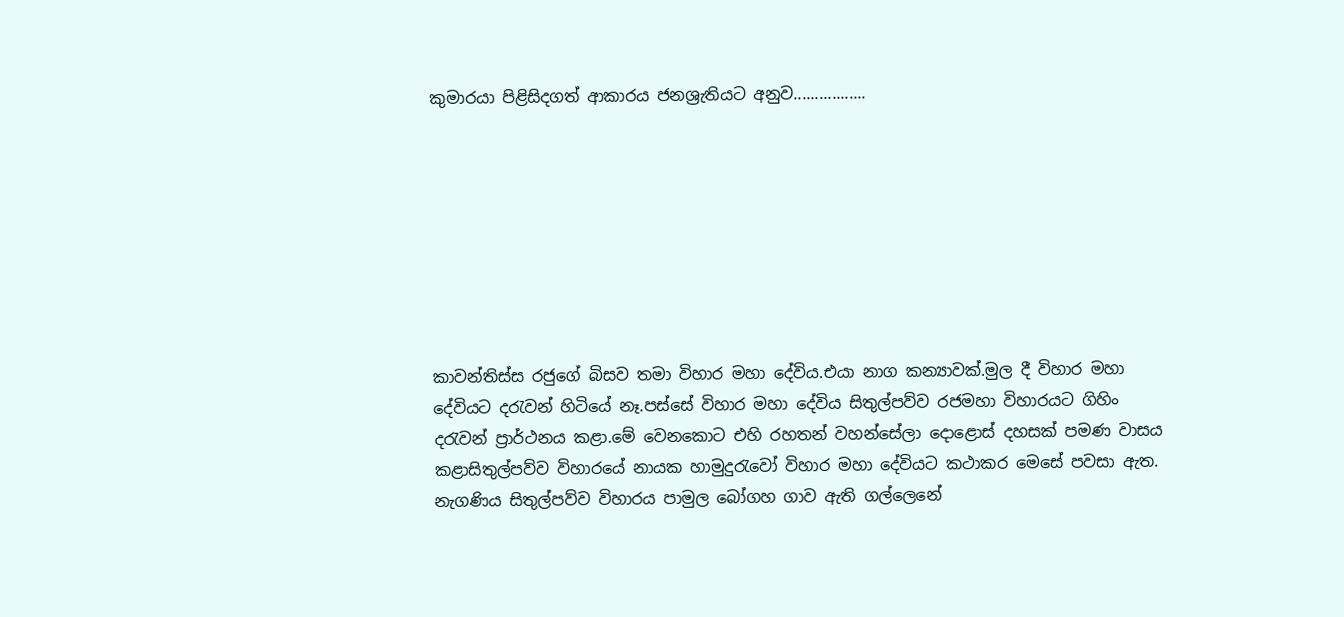කුමාරයා පිළිසිදගත් ආකාරය ජනශ්‍රැතියට අනුව.................








කාවන්තිස්ස රජුගේ බිසව තමා විහාර මහා දේවිය.එයා නාග කන්‍යාවක්.මුල දී විහාර මහා දේවියට දරැවන් හිටියේ නෑ.පස්සේ විහාර මහා දේවිය සිතුල්පව්ව රජමහා විහාරයට ගිහිං දරැවන් ප්‍රාර්ථනය කළා.මේ වෙනකොට එහි රහතන් වහන්සේලා දොළොස් දහසක් පමණ වාසය කළාසිතුල්පව්ව විහාරයේ නායක හාමුදුරැවෝ විහාර මහා දේවියට කථාකර මෙසේ පවසා ඇත. නැගණිය සිතුල්පව්ව විහාරය පාමුල බෝගහ ගාව ඇති ගල්ලෙනේ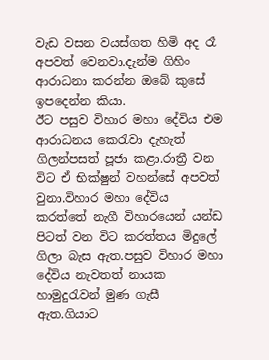වැඩ වසන වයස්ගත හිමි අද රෑ අපවත් වෙනවා.දැන්ම ගිහිං ආරාධනා කරන්න ඔබේ කුසේ ඉපදෙන්න කියා.
ඊට පසුව විහාර මහා දේවිය එම ආරාධනය කෙරැවා දැහැත් ගිලන්පසත් පූජා කළා.රාත්‍රී වන විට ඒ භික්ෂුන් වහන්සේ අපවත් වුනා.විහාර මහා දේවිය කරත්තේ නැගී විහාරයෙන් යන්ඩ පිටත් වන විට කරත්තය මිදුලේ ගිලා බැස ඇත.පසුව විහාර මහා දේවිය නැවතත් නායක හාමුදුරැවන් මුණ ගැසී ඇත.ගියාට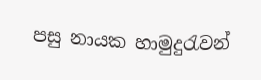පසු නායක හාමුදුරැවන්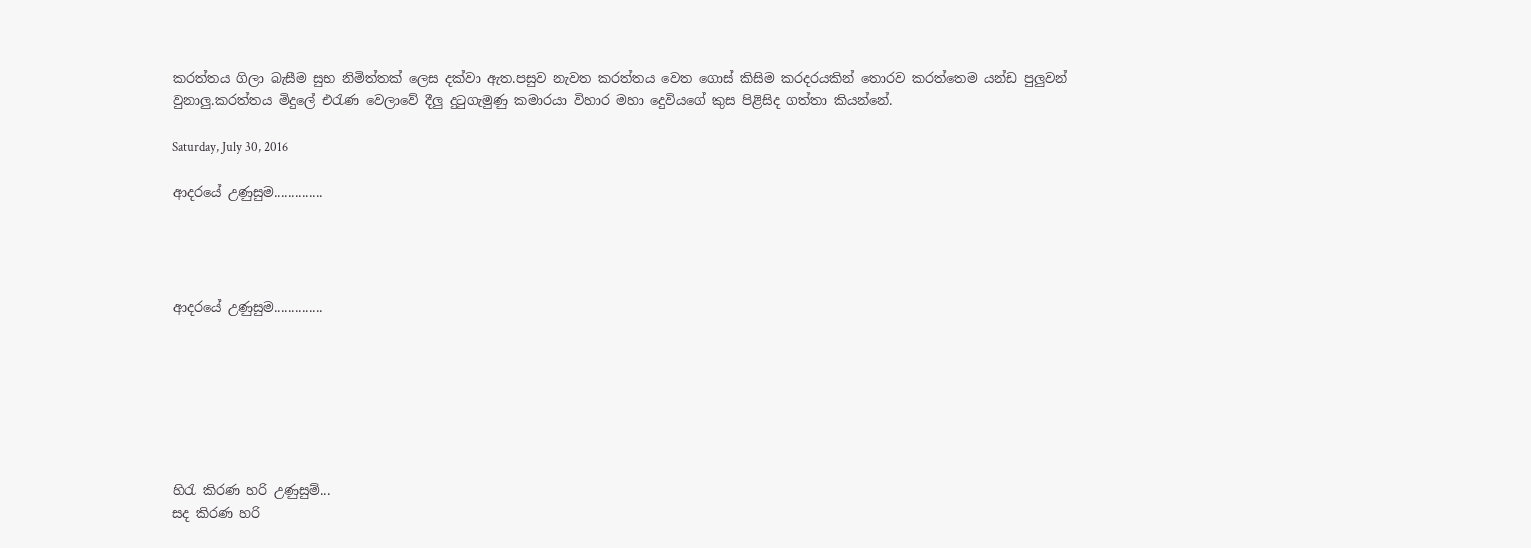කරත්තය ගිලා බැසීම සුභ නිමිත්තක් ලෙස දක්වා ඇත.පසුව නැවත කරත්තය වෙත ගොස් කිසිම කරදරයකින් තොරව කරත්තෙම යන්ඩ පුලුවන් වුනාලු.කරත්තය මිදුලේ එරැණ වෙලාවේ දීලු දුටුගැමුණු කමාරයා විහාර මහා දෙුවියගේ කුස පිළිසිද ගත්තා කියන්නේ.

Saturday, July 30, 2016

ආදරයේ උණුසුම..............




ආදරයේ උණුසුම..............







හිරැ කිරණ හරි උණුසුම්...
සද කිරණ හරි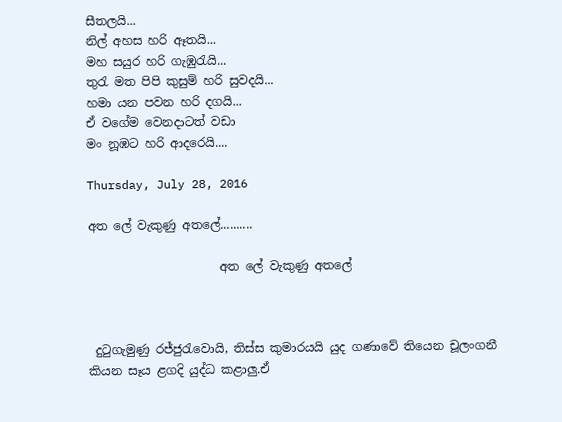සීතලයි...
නිල් අහස හරි ඈතයි...
මහ සයුර හරි ගැඹුරැයි...
තුරැ මත පිපි කුසුම් හරි සුවදයි...
හමා යන පවන හරි දගයි...
ඒ වගේම වෙනදාටත් වඩා
මං නූඹට හරි ආදරෙයි....

Thursday, July 28, 2016

අත ලේ වැකුණු අතලේ..........

                      අත ලේ වැකුණු අතලේ



 දුටුගැමුණු රජ්ජුරැවොයි, තිස්ස කුමාරයයි යුද ගණාවේ තියෙන චූලංගනී කියන සෑය ළගදි යුද්ධ කළාලු.ඒ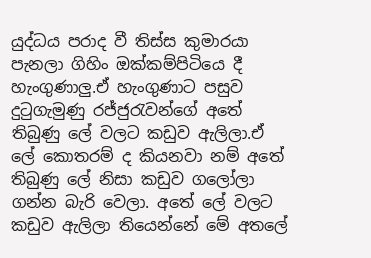යුද්ධය පරාද වී තිස්ස කුමාරයා පැනලා ගිහිං ඔක්කම්පිටියෙ දී හැංගුණාලු.ඒ හැංගුණාට පසුව දුටුගැමුණු රජ්ජුරැවන්ගේ අතේ තිබුණු ලේ වලට කඩුව ඇලිලා.ඒ ලේ කොතරම් ද කියනවා නම් අතේ තිබුණු ලේ නිසා කඩුව ගලෝලා ගන්න බැරි වෙලා. අතේ ලේ වලට කඩුව ඇලිලා තියෙන්නේ මේ අතලේ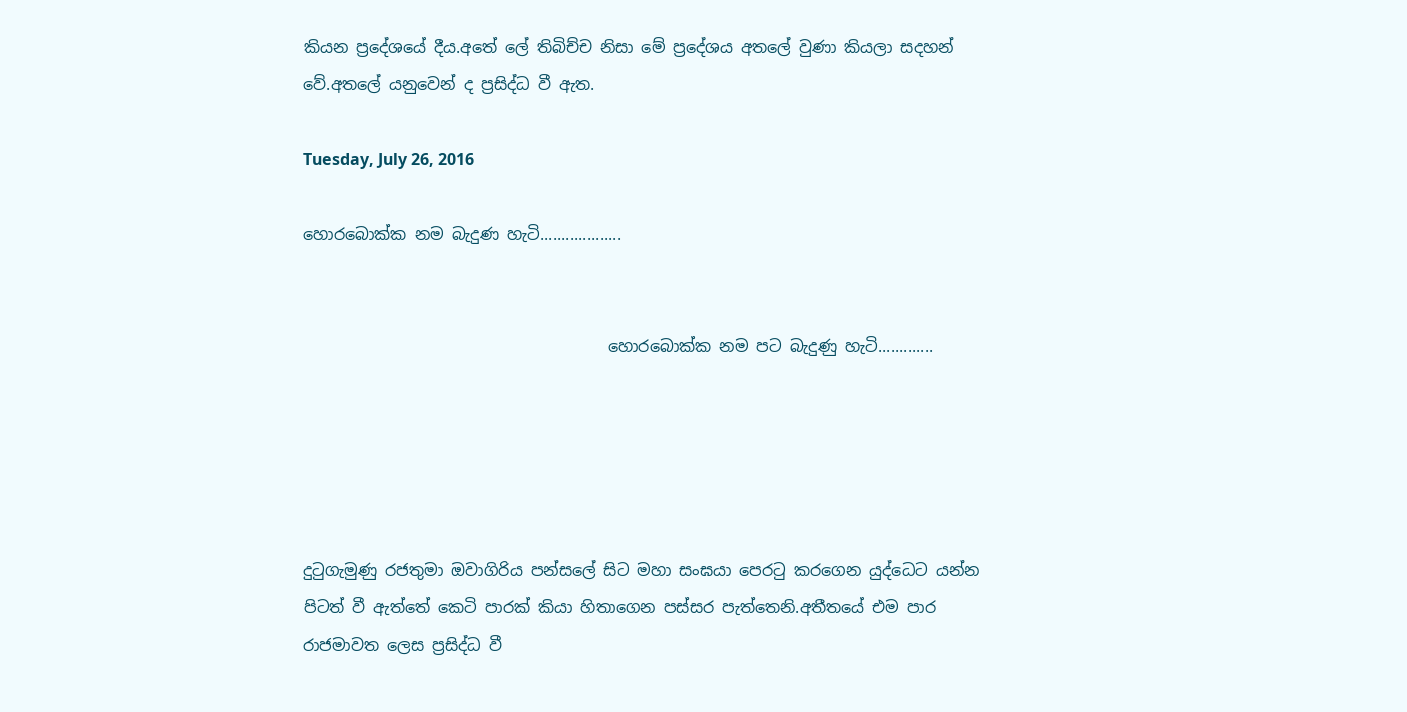කියන ප්‍රදේශයේ දීය.අතේ ලේ තිබිච්ච නිසා මේ ප්‍රදේශය අතලේ වුණා කියලා සදහන් වේ.අතලේ යනුවෙන් ද ප්‍රසිද්ධ වී ඇත.

Tuesday, July 26, 2016

හොරබොක්ක නම බැදුණ හැටි...................


                                      හොරබොක්ක නම පට බැදුණු හැටි.............





දුටුගැමුණු රජතුමා ඔවාගිරිය පන්සලේ සිට මහා සංඝයා පෙරටු කරගෙන යුද්ධෙට යන්න පිටත් වී ඇත්තේ කෙටි පාරක් කියා හිතාගෙන පස්සර පැත්තෙනි.අතීතයේ එම පාර රාජමාවත ලෙස ප්‍රසිද්ධ වී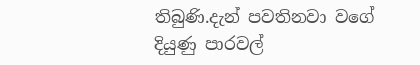තිබුණි.දැන් පවතිනවා වගේ දියුණු පාරවල්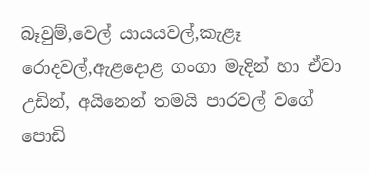බෑවුම්,වෙල් යායයවල්,කැළෑ රොදවල්,ඇළදොළ ගංගා මැදින් හා ඒවා උඩින්, අයිනෙන් තමයි පාරවල් වගේ පොඩි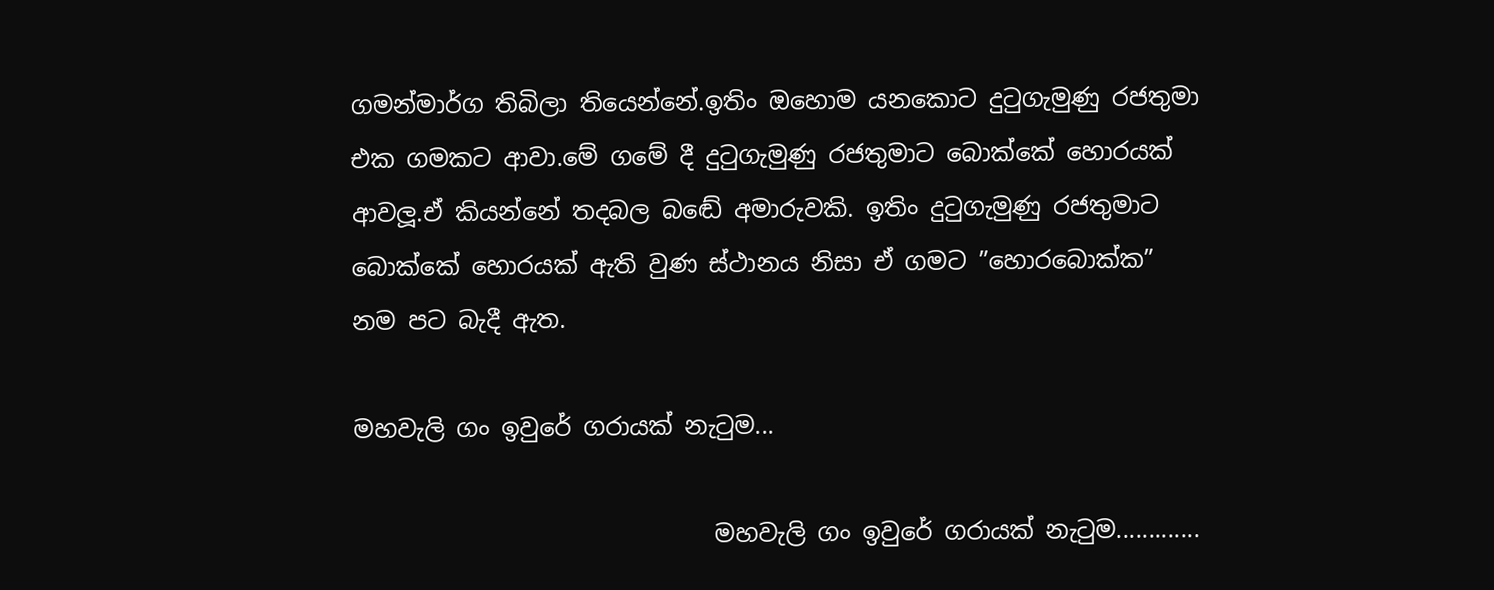ගමන්මාර්ග තිබිලා තියෙන්නේ.ඉතිං ඔහොම යනකොට දුටුගැමුණු රජතුමා එක ගමකට ආවා.මේ ගමේ දී දුටුගැමුණු රජතුමාට බොක්කේ හොරයක් ආවලූ.ඒ කියන්නේ තදබල බඬේ අමාරුවකි. ඉතිං දුටුගැමුණු රජතුමාට බොක්කේ හොරයක් ඇති වුණ ස්ථානය නිසා ඒ ගමට ”හොරබොක්ක” නම පට බැදී ඇත.

මහවැලි ගං ඉවුරේ ගරායක් නැටුම...

                              මහවැලි ගං ඉවුරේ ගරායක් නැටුම.............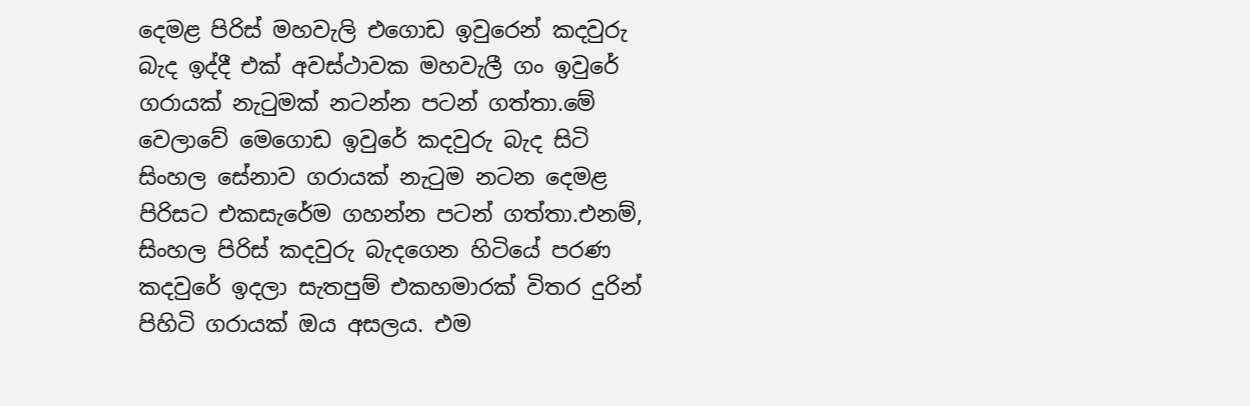දෙමළ පිරිස් මහවැලි එගොඩ ඉවුරෙන් කදවුරු බැද ඉද්දී එක් අවස්ථාවක මහවැලී ගං ඉවුරේ ගරායක් නැටුමක් නටන්න පටන් ගත්තා.මේ වෙලාවේ මෙගොඩ ඉවුරේ කදවුරු බැද සිටි සිංහල සේනාව ගරායක් නැටුම නටන දෙමළ පිරිසට එකසැරේම ගහන්න පටන් ගත්තා.එනම්, සිංහල පිරිස් කදවුරු බැදගෙන හිටියේ පරණ කදවුරේ ඉදලා සැතපුම් එකහමාරක් විතර දුරින් පිහිටි ගරායක් ඔය අසලය. එම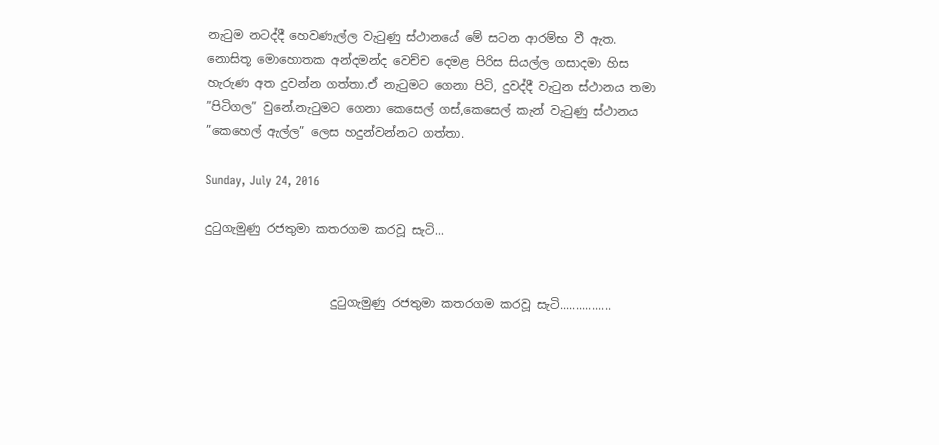නැටුම නටද්දී හෙවණැල්ල වැටුණු ස්ථානයේ මේ සටන ආරම්භ වී ඇත.
නොසිතූ මොහොතක අන්දමන්ද වෙච්ච දෙමළ පිරිස සියල්ල ගසාදමා හිස හැරුණ අත දුවන්න ගත්තා.ඒ නැටුමට ගෙනා පිටි, දුවද්දී වැටුන ස්ථානය තමා ”පිටිගල” වුනේ.නැටුමට ගෙනා කෙසෙල් ගස්,කෙසෙල් කැන් වැටුණු ස්ථානය ”කෙහෙල් ඇල්ල” ලෙස හදුන්වන්නට ගත්තා.

Sunday, July 24, 2016

දුටුගැමුණු රජතුමා කතරගම කරවූ සැටි...


                     දුටුගැමුණු රජතුමා කතරගම කරවූ සැටි................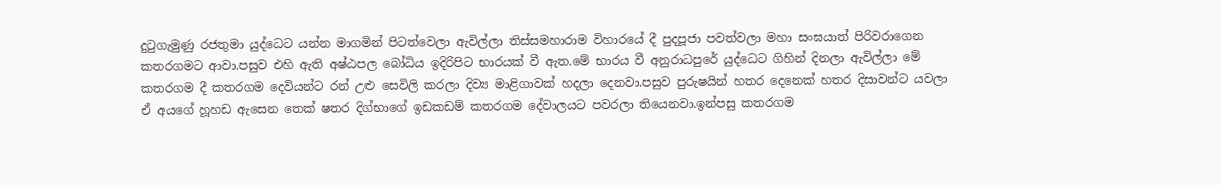දුටුගැමුණු රජතුමා යුද්ධෙට යන්න මාගමින් පිටත්වෙලා ඇවිල්ලා තිස්සමහාරාම විහාරයේ දී පුදපූජා පවත්වලා මහා සංඝයාත් පිරිවරාගෙන කතරගමට ආවා.පසුව එහි ඇති අෂ්ඨපල බෝධිය ඉදිරිපිට භාරයක් වී ඇත.මේ භාරය වී අනුරාධපුරේ යුද්ධෙට ගිහින් දිනලා ඇවිල්ලා මේ කතරගම දී කතරගම දෙවියන්ට රන් උළු සෙවිලි කරලා දිව්‍ය මාළිගාවක් හදලා දෙනවා.පසුව පුරුෂයින් හතර දෙනෙක් හතර දිසාවන්ට යවලා ඒ අයගේ හූහඩ ඇසෙන තෙක් ෂතර දිග්භාගේ ඉඩකඩම් කතරගම දේවාලයට පවරලා තියෙනවා.ඉන්පසු කතරගම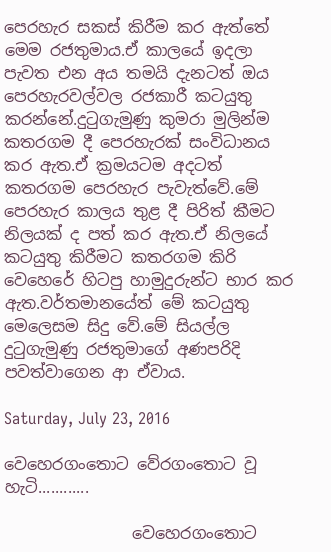පෙරහැර සකස් කිරීම කර ඇත්තේ මෙම රජතුමාය.ඒ කාලයේ ඉදලා පැවත එන අය තමයි දැනටත් ඔය පෙරහැරවල්වල රජකාරී කටයුතු කරන්නේ.දුටුගැමුණු කුමරා මුලින්ම කතරගම දී පෙරහැරක් සංවිධානය කර ඇත.ඒ ක්‍රමයටම අදටත් කතරගම පෙරහැර පැවැත්වේ.මේ පෙරහැර කාලය තුළ දී පිරිත් කීමට නිලයක් ද පත් කර ඇත.ඒ නිලයේ කටයුතු කිරීමට කතරගම කිරි වෙහෙරේ හිටපු හාමුදුරුන්ට භාර කර ඇත.වර්තමානයේත් මේ කටයුතු මෙලෙසම සිදු වේ.මේ සියල්ල දුටුගැමුණු රජතුමාගේ අණපරිදි පවත්වාගෙන ආ ඒවාය.

Saturday, July 23, 2016

වෙහෙරගංතොට වේරගංතොට වූ හැටි............

                වෙහෙරගංතොට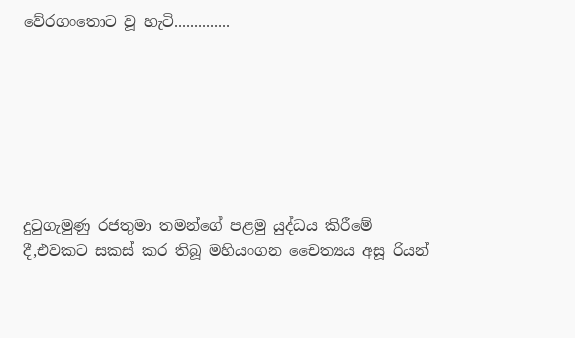වේරගංතොට වූ හැටි..............







දුටුගැමුණු රජතුමා තමන්ගේ පළමු යුද්ධය කිරීමේ දී,එවකට සකස් කර තිබූ මහියංගන චෛත්‍යය අසූ රියන්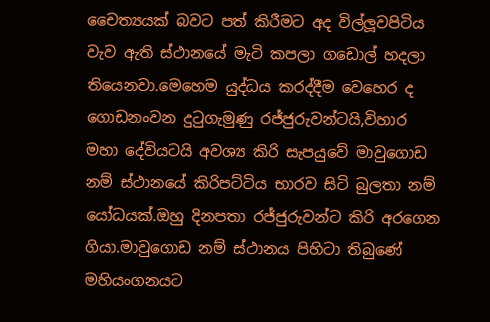චෛත්‍යයක් බවට පත් කිරීමට අද විල්ලූවපිටිය වැව ඇති ස්ථානයේ මැටි කපලා ගඩොල් හදලා තියෙනවා.මෙහෙම යුද්ධය කරද්දීම වෙහෙර ද ගොඩනංවන දුටුගැමුණු රජ්ජුරුවන්ටයි,විහාර මහා දේවියටයි අවශ්‍ය කිරි සැපයුවේ මාවුගොඩ නම් ස්ථානයේ කිරිපට්ටිය භාරව සිටි බුලතා නම් යෝධයක්.ඔහු දිනපතා රජ්ජුරුවන්ට කිරි අරගෙන ගියා.මාවුගොඩ නම් ස්ථානය පිහිටා තිබුණේ මහියංගනයට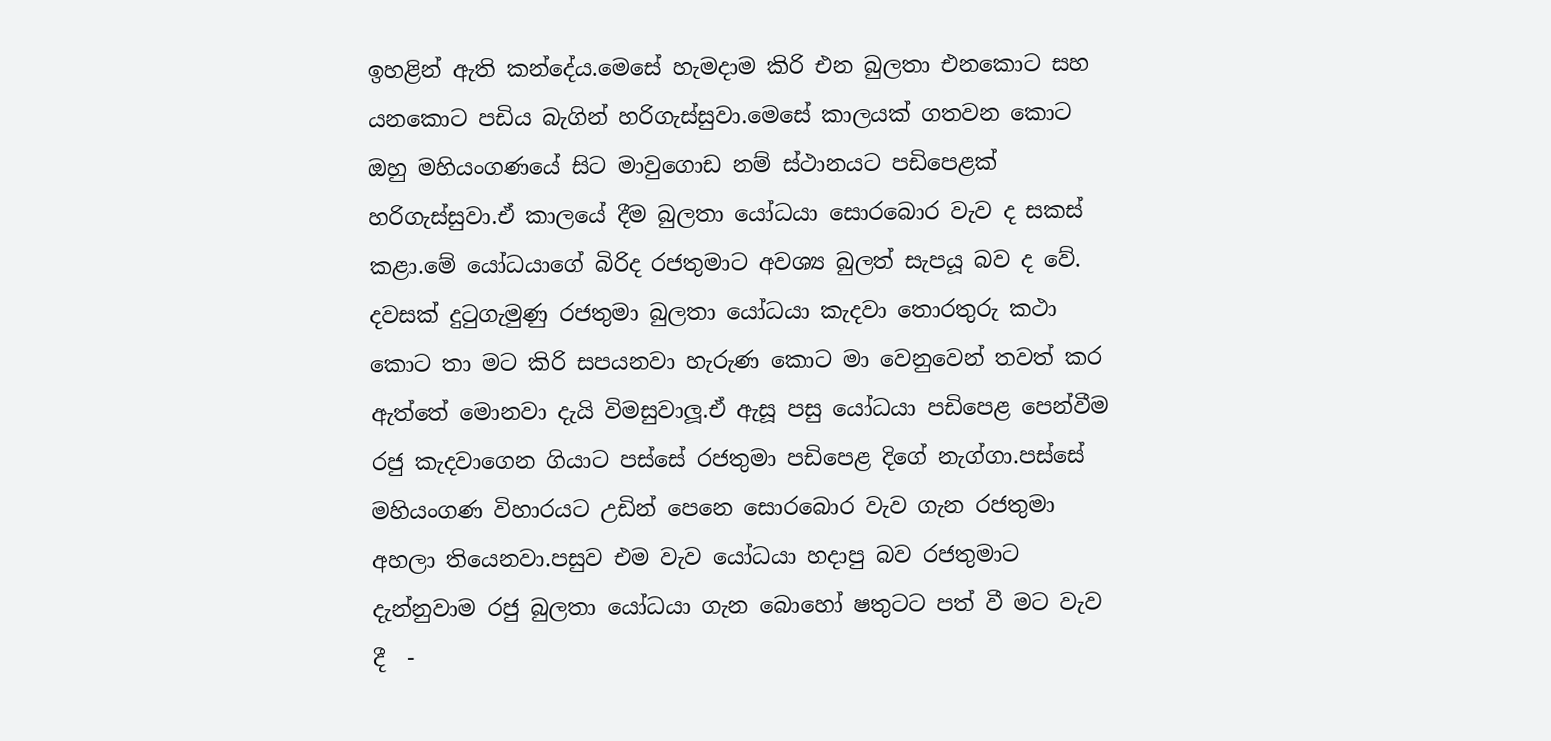ඉහළින් ඇති කන්දේය.මෙසේ හැමදාම කිරි එන බුලතා එනකොට සහ යනකොට පඩිය බැගින් හරිගැස්සුවා.මෙසේ කාලයක් ගතවන කොට ඔහු මහියංගණයේ සිට මාවුගොඩ නම් ස්ථානයට පඩිපෙළක් හරිගැස්සුවා.ඒ කාලයේ දීම බුලතා යෝධයා සොරබොර වැව ද සකස් කළා.මේ යෝධයාගේ බිරිද රජතුමාට අවශ්‍ය බුලත් සැපයූ බව ද වේ.
දවසක් දුටුගැමුණු රජතුමා බුලතා යෝධයා කැදවා තොරතුරු කථා කොට තා මට කිරි සපයනවා හැරුණ කොට මා වෙනුවෙන් තවත් කර ඇත්තේ මොනවා දැයි විමසුවාලූ.ඒ ඇසූ පසු යෝධයා පඩිපෙළ පෙන්වීම රජු කැදවාගෙන ගියාට පස්සේ රජතුමා පඩිපෙළ දිගේ නැග්ගා.පස්සේ මහියංගණ විහාරයට උඩින් පෙනෙ සොරබොර වැව ගැන රජතුමා අහලා තියෙනවා.පසුව එම වැව යෝධයා හදාපු බව රජතුමාට දැන්නුවාම රජු බුලතා යෝධයා ගැන බොහෝ ෂතුටට පත් වී මට වැව දී  -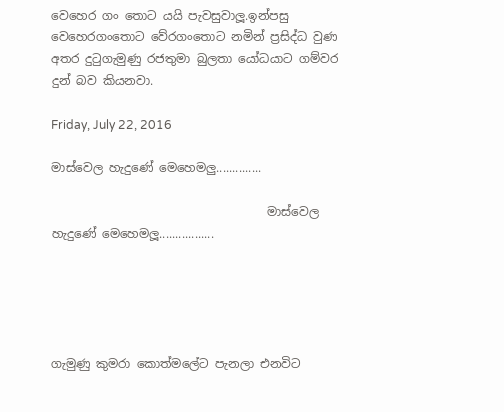වෙහෙර ගං තොට යයි පැවසුවාලූ.ඉන්පසු වෙහෙරගංතොට වේරගංතොට නමින් ප්‍රසිද්ධ වුණ අතර දුටුගැමුණු රජතුමා බුලතා යෝධයාට ගම්වර දුන් බව කියනවා.

Friday, July 22, 2016

මාස්වෙල හැදුණේ මෙහෙමලු..............

                                    මාස්වෙල හැදුණේ මෙහෙමලූ.................





ගැමුණු කුමරා කොත්මලේට පැනලා එනවිට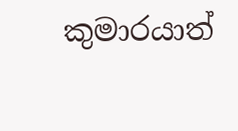කුමාරයාත්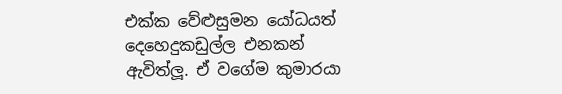එක්ක වේළුසුමන යෝධයත් දෙහෙදුකඩුල්ල එනකන් ඇවිත්ලූ. ඒ වගේම කුමාරයා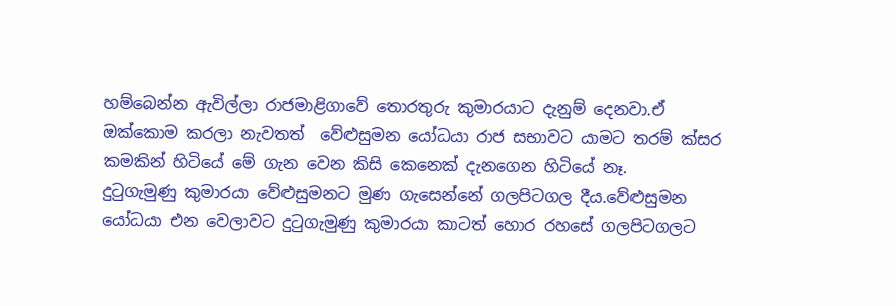හම්බෙන්න ඇවිල්ලා රාජමාළිගාවේ තොරතුරු කුමාරයාට දැනුම් දෙනවා.ඒ ඔක්කොම කරලා නැවතත්  වේළුසුමන යෝධයා රාජ සභාවට යාමට තරම් ක්සර කමකින් හිටියේ මේ ගැන වෙන කිසි කෙනෙක් දැනගෙන හිටියේ නෑ.
දුටුගැමුණු කුමාරයා වේළුසුමනට මුණ ගැසෙන්නේ ගලපිටගල දීය.වේළුසුමන යෝධයා එන වෙලාවට දුටුගැමුණු කුමාරයා කාටත් හොර රහසේ ගලපිටගලට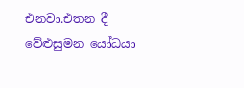එනවා.එතන දී වේළුසුමන යෝධයා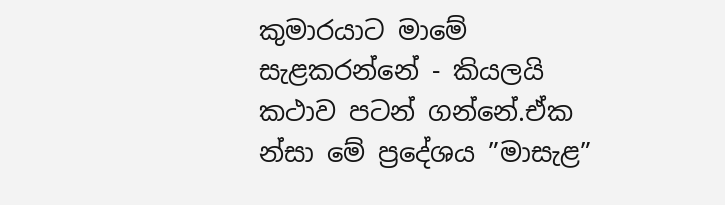කුමාරයාට මාමේ සැළකරන්නේ - කියලයි කථාව පටන් ගන්නේ.ඒක න්සා මේ ප්‍රදේශය ”මාසැළ”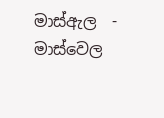මාස්ඇල  -  මාස්වෙල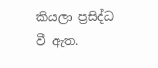කියලා ප්‍රසිද්ධ වී ඇත.